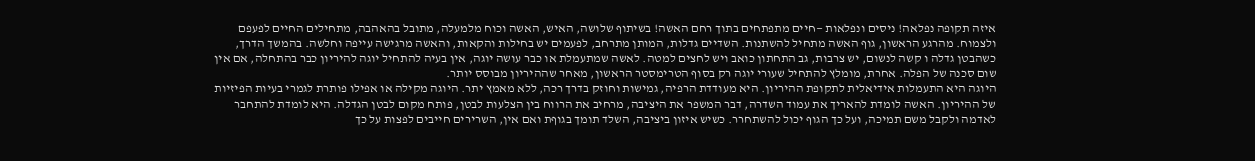איזה תקופה נפלאה! ניסים ונפלאות —חיים מתפתחים בתוך רחם האשה! בשיתוף שלושה, האיש, האשה וכוח מלמעלה, מתובל בהאהבה, מתחילים החיים לפעפם ולצמוח. מהרגע הראשון, גוף האשה מתחיל להשתנות. השדיים גדלות, המותן מתרחב, לפעמים יש בחילות והקאות, והאשה מרגישה עייפה וחלשה. בהמשך הדרך, כשהבטן גדלה ו קשה לנשום, יש צרבות, גב התחתון כואב ויש לחצים למטה. לאשה שמתעמלת או כבר עושה יוגה, אין בעיה להתחיל יוגה להיריון כבר בהתחלה, אם אין שום סכנה של הפלה. אחרת, מומלץ להתחיל שעורי יוגה רק בסוף הטרימסטר הראשון, מאחר שההיריון מבוסס יותר.
היוגה היא התעמלות אידיאלית לתקופת ההיריון. היא מעודדת הרפיה, גמישות וחוזק בדרך רכה, ללא מאמץ יתר. היוגה מקילה או אפילו פותרת לגמרי בעיות הפיזיות של ההיריון. האשה לומדת להאריך את עמוד השדרה, דבר המשפר את היציבה, מרחיב את הרווח בין הצלעות לבטן, פותח מקום לבטן הגדלה. היא לומדת להתחבר לאדמה ולקבל משם תמיכה, ועל כך הגוף יכול להשתחרר. כשיש איזון ביציבה, השלד תומך בגוףת ואם אין, השרירים חייבים לפצות על כך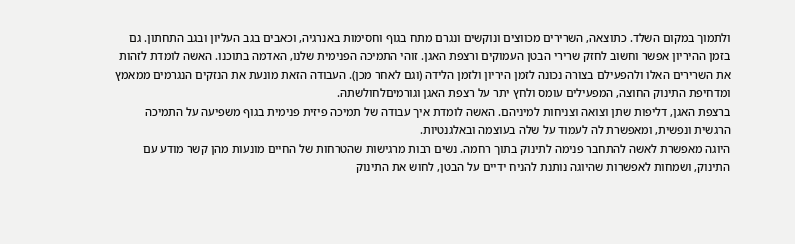ולתמוך במקום השלד. כתוצאה, השרירים מכווצים ונוקשים ונגרם מתח בגוף וחסימות באנרגיה, וכאבים בגב העליון ובגב התחתון. גם בזמן ההיריון אפשר וחשוב לחזק שרירי הבטן העמוקים ורצפת האגן. זוהי התמיכה הפנימית שלנו, האדמה בתוכנו. האשה לומדת לזהות את השרירים האלו ולהפעילם בצורה נכונה לזמן היריון ולזמן הלידה (וגם לאחר מכן). העבודה הזאת מונעת את הנזקים הנגרמים ממאמץ ומדחיפת התינוק החוצה, המפעילים עומס ולחץ יתר על רצפת האגן וגורמיםלחולשתהּ.
ברצפת האגן, דליפות שתן וצואה וצניחות למיניהם. האשה לומדת איך עבודה של תמיכה פיזית פנימית בגוף משפיעה על התמיכה הרגשית ונפשית, ומאפשרת לה לעמוד על שלה בעוצמה ובאלגנטיות.
היוגה מאפשרת לאשה להתחבר פנימה לתינוק בתוך רחמה. נשים רבות מרגישות שהטרחות של החיים מונעות מהן קשר מודע עם התינוק, ושמחות לאפשרות שהיוגה נותנת להניח ידיים על הבטן, לחוש את התינוק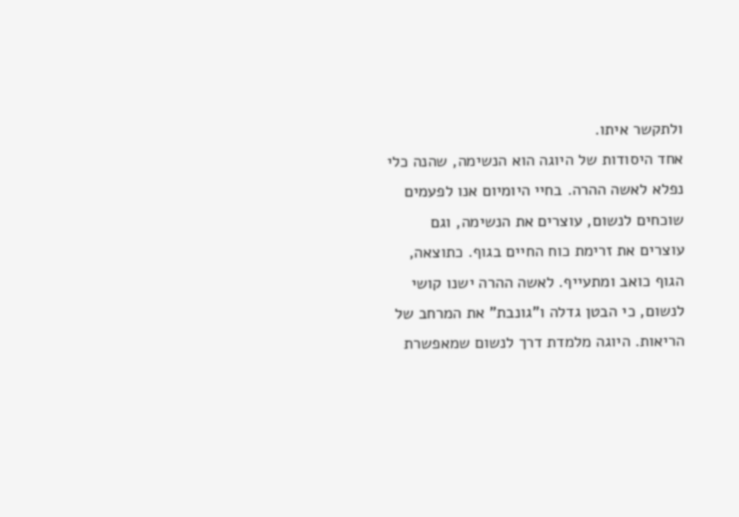ולתקשר איתו.
אחד היסודות של היוגה הוא הנשימה, שהנה כלי נפלא לאשה ההרה. בחיי היומיום אנו לפעמים שוכחים לנשום, עוצרים את הנשימה, וגם עוצרים את זרימת כוח החיים בגוף. כתוצאה, הגוף כואב ומתעייף. לאשה ההרה ישנו קושי לנשום, כי הבטן גדלה ו"גונבת" את המרחב של הריאות. היוגה מלמדת דרך לנשום שמאפשרת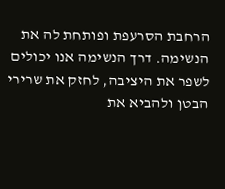הרחבת הסרעפת ופותחת לה את הנשימה. דרך הנשימה אנו יכולים לשפר את היציבה, לחזק את שרירי הבטן ולהביא את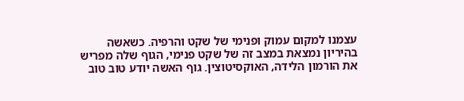עצמנו למקום עמוק ופנימי של שקט והרפיה. כשאשה בהיריון נמצאת במצב זה של שקט פנימי, הגוף שלה מפריש את הורמון הלידה, האוקסיטוצין. גוף האשה יודע טוב טוב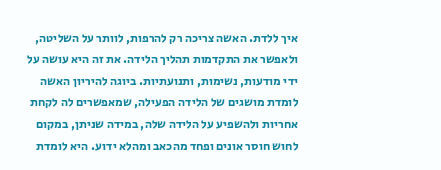איך ללדת. האשה צריכה רק להרפות, לוותר על השליטה, ולאפשר את התקדמות תהליך הלידה. את זה היא עושה על ידי מודעות, נשימות, ותנועתיות. ביוגה להיריון האשה לומדת מושגים של הלידה הפעילה, שמאפשרים לה לקחת אחריות ולהשפיע על הלידה שלה, במידה שניתן, במקום לחוש חוסר אונים ופחד מהכאב ומהלא ידוע. היא לומדת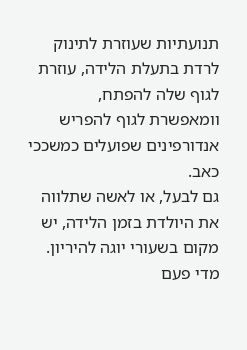תנועתיות שעוזרת לתינוק לרדת בתעלת הלידה, עוזרת לגוף שלה להפתח, וומאפשרת לגוף להפריש אנדורפינים שפועלים כמשככי כאב.
גם לבעל, או לאשה שתלווה את היולדת בזמן הלידה, יש מקום בשעורי יוגה להיריון. מדי פעם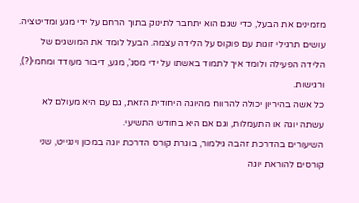מזמינים את הבעל, כדי שגם הוא יתחבר לתינוק בתוך הרחם על ידי מגע ומדיטציה. עושים תרגילי זוגות עם פוקוס על הלידה עצמה. הבעל לומד את המושגים של הלידה הפעילה ולומד איך לתמוד באשתו על ידי מסג', מגע, דיבור מעודד ומחמי(?), ורגישות.
כל אשה בהיריון יכולה להרווח מהיוגה היחודית הזאת, גם עם היא מעולם לא עשתה יוגה או התעמלות, וגם אם היא בחודש התשיעי.
השיעורים בהדרכת זהבה גילמור, בוגרת קורס הדרכת יוגה במכון וינגייט, שני קורסים להוראת יוגה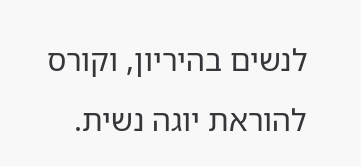לנשים בהיריון, וקורס להוראת יוגה נשית.